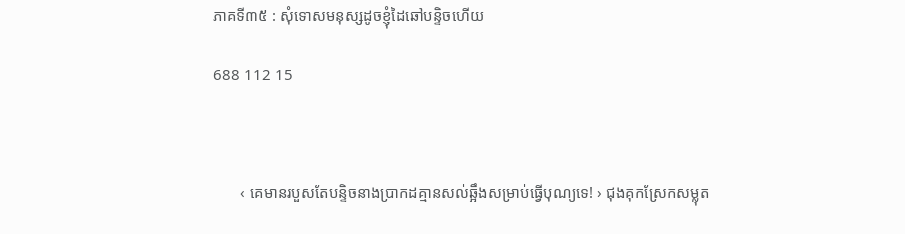ភាគទី៣៥ : សុំទោសមនុស្សដូចខ្ញុំដៃឆៅបន្ទិចហេីយ

688 112 15



       ‹ គេមានរបួសតែបន្ទិចនាងប្រាកដគ្មានសល់ឆ្អឹងសម្រាប់ធ្វេីបុណ្យទេ! › ជុងគុកស្រែកសម្លុត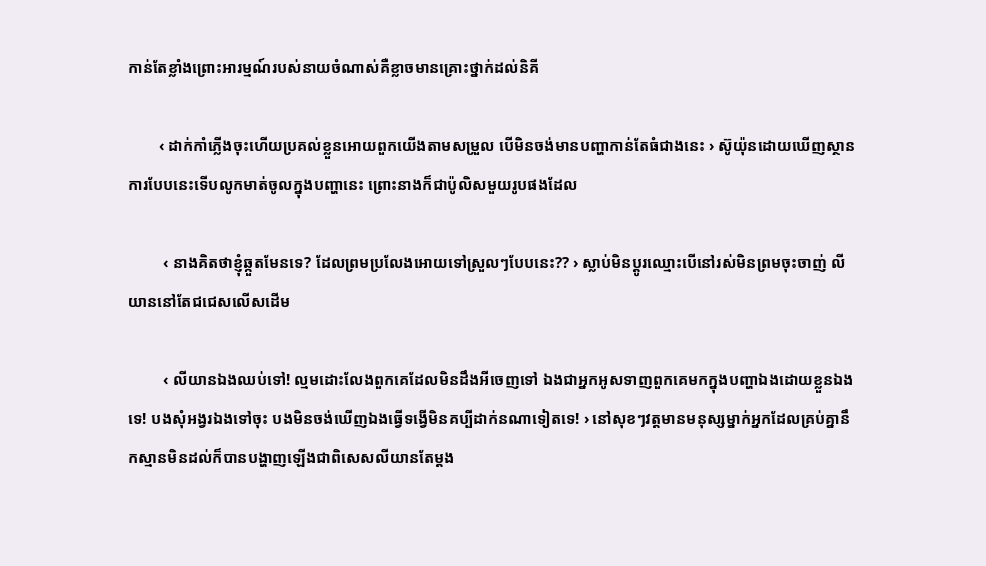កាន់តែខ្លាំងព្រោះអារម្មណ៍របស់នាយចំណាស់គឺខ្លាចមានគ្រោះថ្នាក់ដល់និគី

        ‹ ដាក់កាំភ្លេីងចុះហេីយប្រគល់ខ្លួនអោយពួកយេីងតាមសម្រួល បេីមិនចង់មានបញ្ហាកាន់តែធំជាងនេះ › ស៊ូយ៉ុនដោយឃេីញស្ថានការបែបនេះទេីបលូកមាត់ចូលក្នុងបញ្ហានេះ ព្រោះនាងក៏ជាប៉ូលិសមួយរូបផងដែល

         ‹ នាងគិតថាខ្ញុំឆ្កួតមែនទេ? ដែលព្រមប្រលែងអោយទៅស្រួលៗបែបនេះ?? › ស្លាប់មិនប្ដូរឈ្មោះបេីនៅរស់មិនព្រមចុះចាញ់ លីយាននៅតែជជេសលេីសដេីម

         ‹ លីយានឯងឈប់ទៅ! ល្មមដោះលែងពួកគេដែលមិនដឹងអីចេញទៅ ឯងជាអ្នកអូសទាញពួកគេមកក្នុងបញ្ហាឯងដោយខ្លួនឯងទេ! បងសុំអង្វរឯងទៅចុះ បងមិនចង់ឃេីញឯងធ្វេីទង្វេីមិនគប្បីដាក់នណាទៀតទេ! › នៅសុខៗវត្តមានមនុស្សម្នាក់អ្នកដែលគ្រប់គ្នានឹកស្មានមិនដល់ក៏បានបង្ហាញឡេីងជាពិសេសលីយានតែម្ដង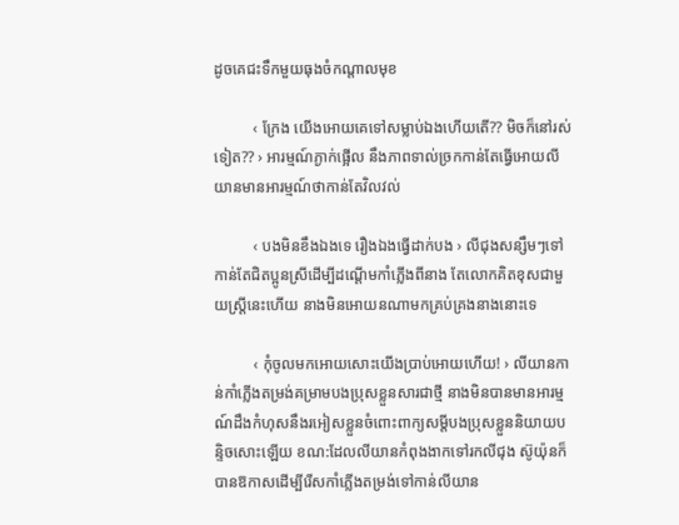ដូចគេជះទឹកមួយធុងចំកណ្ដាលមុខ

          ‹ ក្រែង យេីងអោយគេទៅសម្លាប់ឯងហេីយតេី?? មិចក៏នៅរស់ទៀត?? › អារម្មណ៍ភ្ងាក់ផ្អេីល នឹងភាពទាល់ច្រកកាន់តែធ្វេីអោយលីយានមានអារម្មណ៍ថាកាន់តែវិលវល់

          ‹ បងមិនខឹងឯងទេ រឿងឯងធ្វេីដាក់បង › លីជុងសន្សឹមៗទៅកាន់តែជិតប្អូនស្រីដេីម្បីដណ្ដេីមកាំភ្លេីងពីនាង តែលោកគិតខុសជាមួយស្រ្តីនេះហេីយ នាងមិនអោយនណាមកគ្រប់គ្រងនាងនោះទេ

          ‹ កុំចូលមកអោយសោះយេីងប្រាប់អោយហេីយ! › លីយានកាន់កាំភ្លេីងតម្រង់គម្រាមបងប្រុសខ្លួនសារជាថ្មី នាងមិនបានមានអារម្មណ៍ដឹងកំហុសនឹងរអៀសខ្លួនចំពោះពាក្យសម្ដីបងប្រុសខ្លួននិយាយបន្ទិចសោះឡេីយ ខណ:ដែលលីយានកំពុងងាកទៅរកលីជុង ស៊ូយ៉ុនក៏បានឱកាសដេីម្បីរេីសកាំភ្លេីងតម្រង់ទៅកាន់លីយាន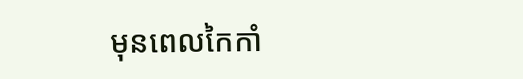មុនពេលកៃកាំ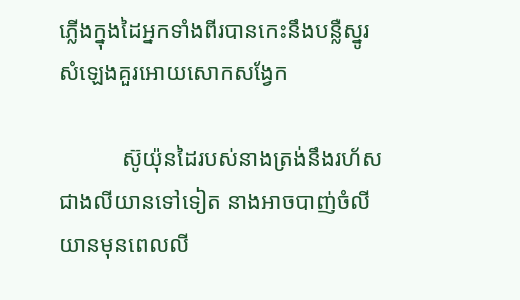ភ្លេីងក្នុងដៃអ្នកទាំងពីរបានកេះនឹងបន្លឺស្នូរសំឡេងគួរអោយសោកសង្វែក

           ស៊ូយ៉ុនដៃរបស់នាងត្រង់នឹងរហ័សជាងលីយានទៅទៀត នាងអាចបាញ់ចំលីយានមុនពេលលី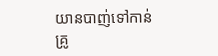យានបាញ់ទៅកាន់គ្រូ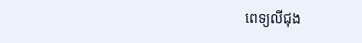ពេទ្យលីជុង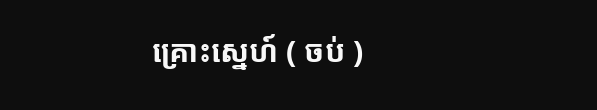គ្រោះស្នេហ៍ ( ចប់ )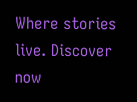Where stories live. Discover now